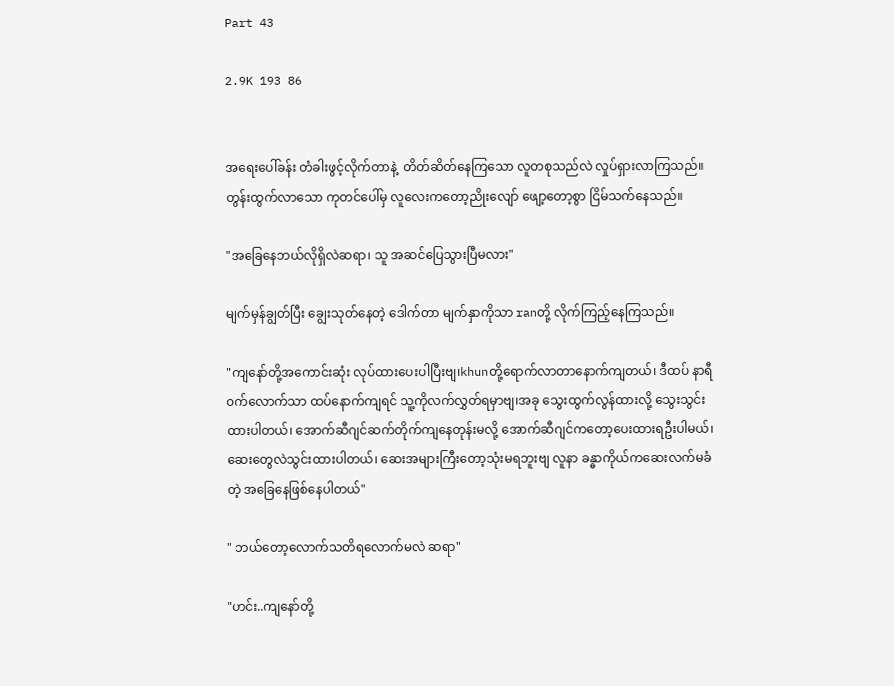Part 43

2.9K 193 86


အရေးပေါ်ခန်း တံခါးဖွင့်လိုက်တာနဲ့  တိတ်ဆိတ်နေကြသော လူတစုသည်လဲ လှုပ်ရှားလာကြသည်။
တွန်းထွက်လာသော ကုတင်ပေါ်မှ လူလေးကတော့ညိုးလျော် ဖျော့တော့စွာ ငြိမ်သက်နေသည်။

"အခြေနေဘယ်လိုရှိလဲဆရာ၊ သူ အဆင်ပြေသွားပြီမလား"

မျက်မှန်ချွတ်ပြီး ချွေးသုတ်နေတဲ့ ဒေါက်တာ မျက်နှာကိုသာ ranတို့ လိုက်ကြည့်နေကြသည်။

"ကျနော်တို့အကောင်းဆုံး လုပ်ထားပေးပါပြီးဗျ၊khunတို့ရောက်လာတာ‌နောက်ကျတယ်၊ ဒီထပ် နာရီ၀က်လောက်သာ ထပ်နောက်ကျရင် သူ့ကိုလက်လွှတ်ရမှာဗျ၊အခု သွေးထွက်လွန်ထားလို့ သွေးသွင်းထားပါတယ်၊ အောက်ဆီဂျင်ဆက်တိုက်ကျနေတုန်းမလို့ အောက်ဆီဂျင်ကတော့ပေးထားရ‌ဦးပါမယ်၊ ဆေးတွေလဲသွင်းထားပါတယ်၊ ဆေးအများကြီးတော့သုံးမရဘူးဗျ လူနာ ခန္ဓာကိုယ်ကဆေးလက်မခံတဲ့ အခြေနေဖြစ်နေပါတယ်"

" ဘယ်တော့လောက်သတိရလောက်မလဲ ဆရာ"

"ဟင်း..ကျနော်တို့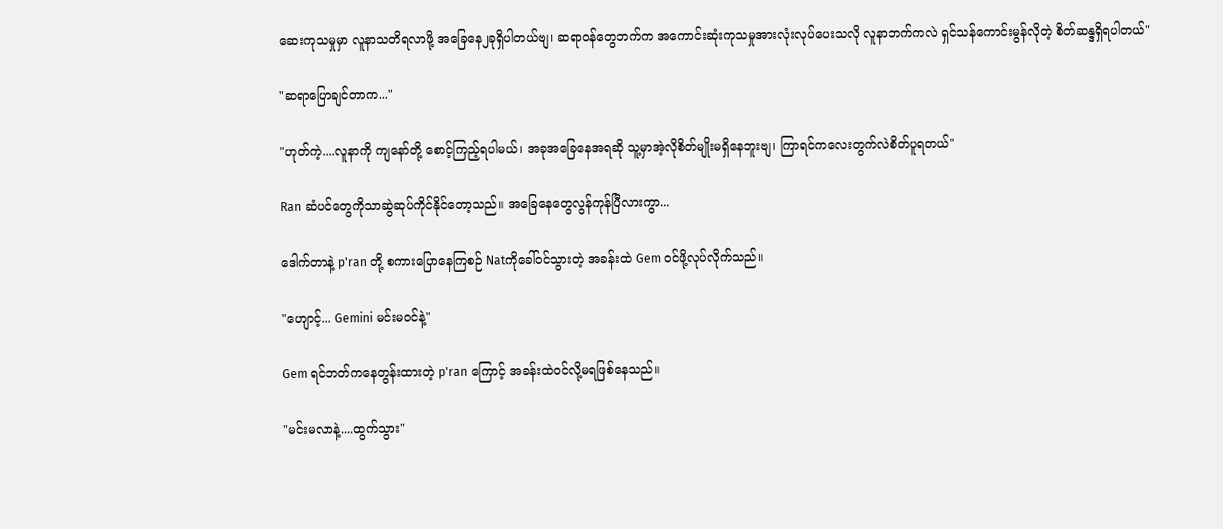ဆေးကုသမှုမှာ လူနာသတိရလာဖို့ အခြေနေ၂ခုရှိပါတယ်ဗျ၊ ဆရာ၀န်တွေဘက်က ‌အကောင်းဆုံးကုသမှုအားလုံးလုပ်ပေးသလို လူနာဘက်ကလဲ ရှင်သန်ကောင်းမွန်လိုတဲ့ စိတ်ဆန္ဒရှိရပါတယ်"

"ဆရာပြောချင်တာက..."

"ဟုတ်ကဲ့....လူနာကို ကျနော်တို့ စောင့်ကြည့်ရပါမယ်၊ အခုအခြေနေအရဆို သူ့မှာအဲ့လိုစိတ်မျိုးမရှိနေဘူးဗျ၊ ကြာရင်ကလေးတွက်လဲစိတ်ပူရတယ်"

Ran ဆံပင်တွေကိုသာဆွဲဆုပ်ကိုင်နိုင်တော့သည်။ အခြေနေတွေလွန်ကုန်ပြီလားကွာ...

ဒေါက်တာနဲ့ p'ran တို့ စကားပြောနေကြစဉ် Natကိုခေါ်၀င်သွားတဲ့ အခန်းထဲ Gem ၀င်ဖို့လုပ်လိုက်သည်။

"ဟျောင့်... Gemini မင်းမ၀င်နဲ့"

Gem ရင်ဘတ်ကနေတွန်းထားတဲ့ p'ran ကြောင့် အခန်းထဲ၀င်လို့မရဖြစ်နေသည်။

"မင်းမလာနဲ့....ထွက်သွား"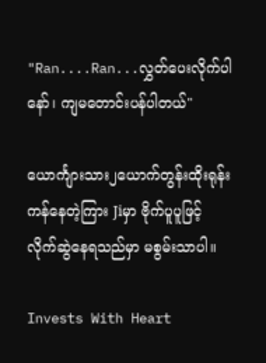"Ran....Ran...လွှတ်ပေးလိုက်ပါနော်၊ ကျမတောင်းပန်ပါတယ်"

ယောင်္ကျားသား၂ယောက်တွန်းထိုးရုန်းကန်နေတဲ့ကြား Jiမှာ ဗိုက်ပူပူဖြင့် လိုက်ဆွဲနေရသည်မှာ မစွမ်းသာပါ။

Invests With Heart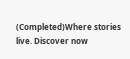(Completed)Where stories live. Discover now